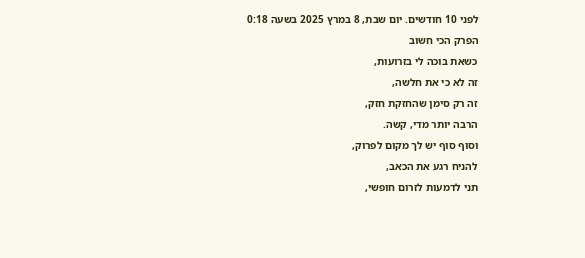לפני 10 חודשים. יום שבת, 8 במרץ 2025 בשעה 0:18
הפרק הכי חשוב
כשאת בוכה לי בזרועות,
זה לא כי את חלשה,
זה רק סימן שהחזקת חזק,
הרבה יותר מדי, קשה.
וסוף סוף יש לך מקום לפרוק,
להניח רגע את הכאב,
תני לדמעות לזרום חופשי,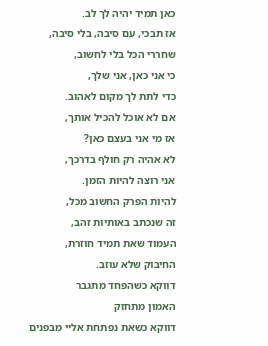כאן תמיד יהיה לך לב.
אז תבכי, עם סיבה, בלי סיבה,
שחררי הכל בלי לחשוב,
כי אני כאן, אני שלך,
כדי לתת לך מקום לאהוב.
אם לא אוכל להכיל אותך,
אז מי אני בעצם כאן?
לא אהיה רק חולף בדרכך,
אני רוצה להיות הזמן.
להיות הפרק החשוב מכל,
זה שנכתב באותיות זהב,
העמוד שאת תמיד חוזרת,
החיבוק שלא עוזב.
דווקא כשהפחד מתגבר
האמון מתחזק
דווקא כשאת נפתחת אליי מבפנים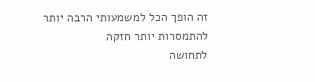זה הופך הכל למשמעותי הרבה יותר
להתמסרות יותר חזקה
לתחושה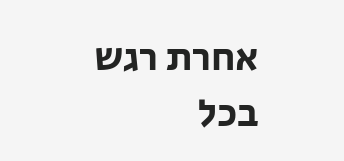אחרת רגש
בכל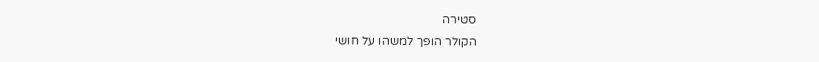סטירה
הקולר הופך למשהו על חושי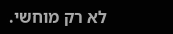לא רק מוחשי.